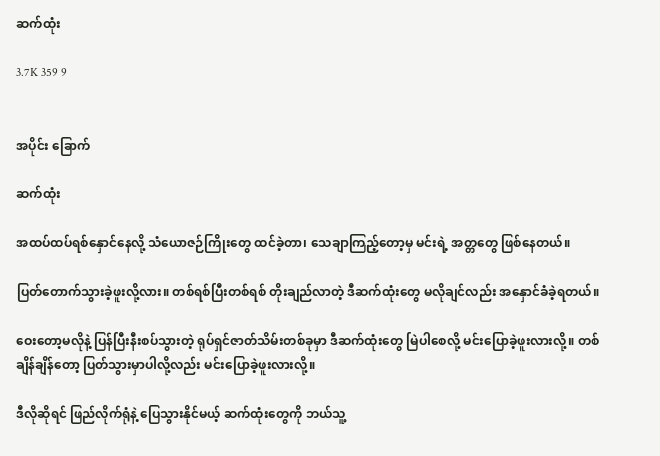ဆက်ထုံး

3.7K 359 9


အပိုင်း ခြောက်

ဆက်ထုံး

အထပ်ထပ်ရစ်နှောင်နေလို့ သံယောဇဉ်ကြိုးတွေ ထင်ခဲ့တာ၊ သေချာကြည့်တော့မှ မင်းရဲ့ အတ္တတွေ ဖြစ်နေတယ်။

ပြတ်တောက်သွားခဲ့ဖူးလို့လား။ တစ်ရစ်ပြီးတစ်ရစ် တိုးချည်လာတဲ့ ဒီဆက်ထုံးတွေ မလိုချင်လည်း အနှောင်ခံခဲ့ရတယ်။

ဝေးတော့မလိုနဲ့ ပြန်ပြီးနီးစပ်သွားတဲ့ ရုပ်ရှင်ဇာတ်သိမ်းတစ်ခုမှာ ဒီဆက်ထုံးတွေ မြဲပါစေလို့ မင်းပြောခဲ့ဖူးလားလို့။ တစ်ချိန်ချိန်တော့ ပြတ်သွားမှာပါလို့လည်း မင်းပြောခဲ့ဖူးလားလို့။

ဒီလိုဆိုရင် ဖြည်လိုက်ရုံနဲ့ ပြေသွားနိုင်မယ့် ဆက်ထုံးတွေကို ဘယ်သူ့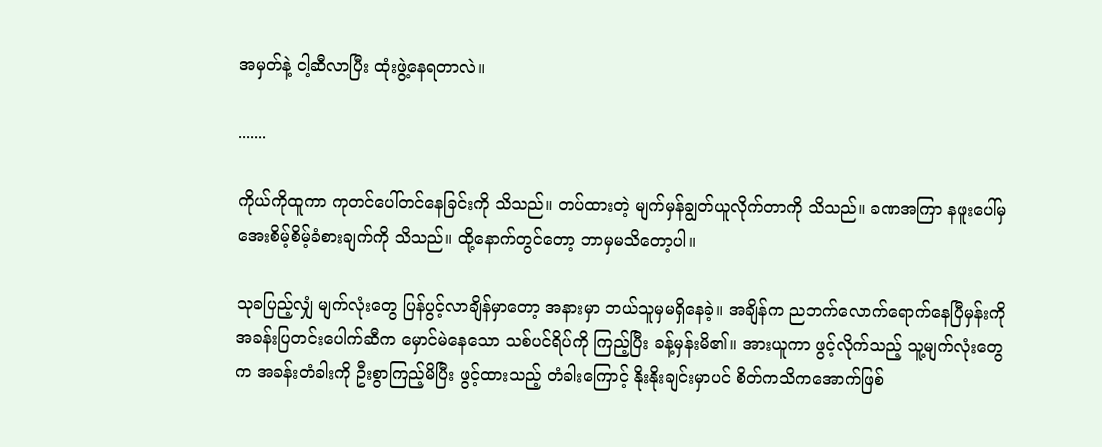အမှတ်နဲ့ ငါ့ဆီလာပြီး ထုံးဖွဲ့နေရတာလဲ။

.......

ကိုယ်ကိုထူကာ ကုတင်ပေါ်တင်နေခြင်းကို သိသည်။ တပ်ထားတဲ့ မျက်မှန်ချွတ်ယူလိုက်တာကို သိသည်။ ခဏအကြာ နဖူးပေါ်မှ အေးစိမ့်စိမ့်ခံစားချက်ကို သိသည်။ ထို့နောက်တွင်တော့ ဘာမှမသိတော့ပါ။

သုခပြည့်လျှံ မျက်လုံးတွေ ပြန်ပွင့်လာချိန်မှာတော့ အနားမှာ ဘယ်သူမှမရှိနေခဲ့။ အချိန်က ညဘက်လောက်ရောက်နေပြီမှန်းကို အခန်းပြတင်းပေါက်ဆီက ‌မှောင်မဲနေသော သစ်ပင်ရိပ်ကို ကြည့်ပြီး ခန့်မှန်းမိ၏။ အားယူကာ ဖွင့်လိုက်သည့် သူ့မျက်လုံးတွေက အခန်းတံခါးကို ဦးစွာကြည့်မိပြီး ဖွင့်ထားသည့် တံခါးကြောင့် နိုးနိုးချင်းမှာပင် စိတ်ကသိကအောက်ဖြစ်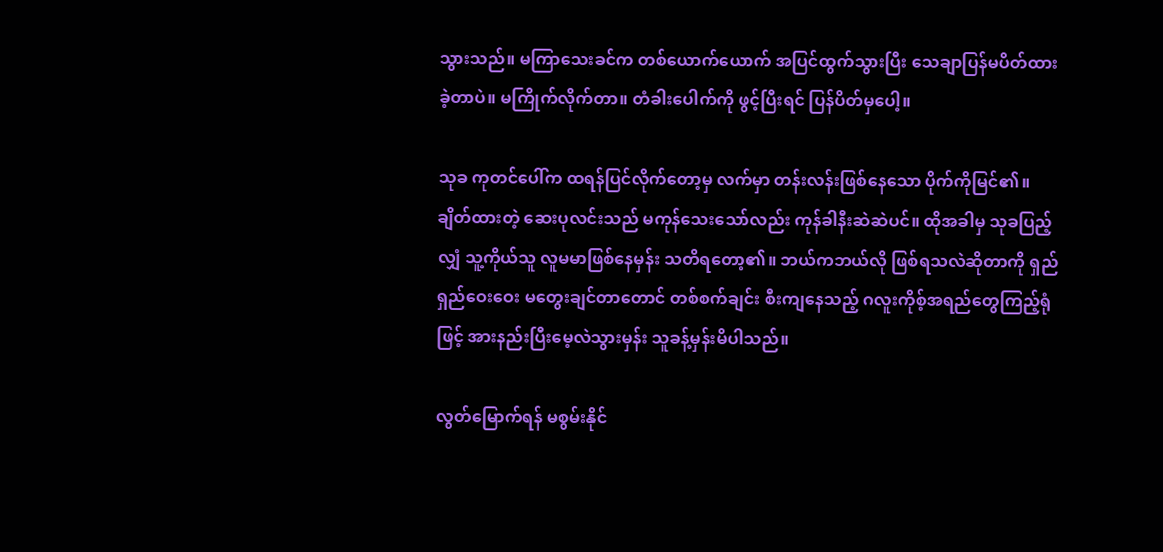သွားသည်။ မကြာသေးခင်က တစ်ယောက်ယောက် အပြင်ထွက်သွားပြီး သေချာပြန်မပိတ်ထားခဲ့တာပဲ။ မကြိုက်လိုက်တာ။ တံခါးပေါက်ကို ဖွင့်ပြီးရင် ပြန်ပိတ်မှပေါ့။

သုခ ကုတင်ပေါ်က ထရန်ပြင်လိုက်တော့မှ လက်မှာ တန်းလန်းဖြစ်နေသော ပိုက်ကိုမြင်၏။ ချိတ်ထားတဲ့ ဆေးပုလင်းသည် မကုန်သေးသော်လည်း ကုန်ခါနီးဆဲဆဲပင်။ ထိုအခါမှ သုခပြည့်လျှံ သူ့ကိုယ်သူ လူမမာဖြစ်နေမှန်း သတိရတော့၏။ ဘယ်ကဘယ်လို ဖြစ်ရသလဲဆိုတာကို ရှည်ရှည်ဝေးဝေး မတွေးချင်တာတောင် တစ်စက်ချင်း စီးကျနေသည့် ဂလူးကိုစ့်အရည်တွေကြည့်ရုံဖြင့် အားနည်းပြီးမေ့လဲသွားမှန်း သူခန့်မှန်းမိပါသည်။

လွတ်မြောက်ရန် မစွမ်းနိုင်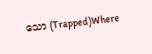သော (Trapped)Where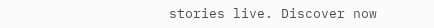stories live. Discover now